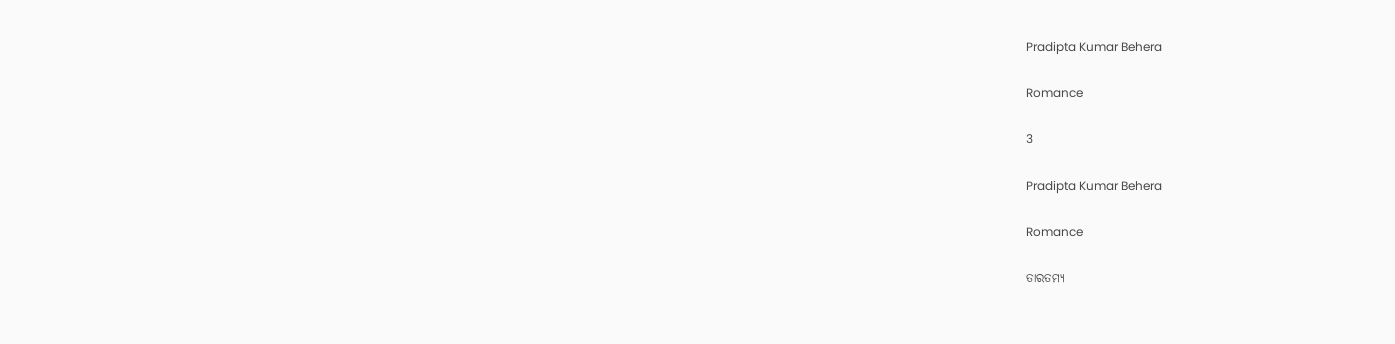Pradipta Kumar Behera

Romance

3

Pradipta Kumar Behera

Romance

ତାରତମ୍ୟ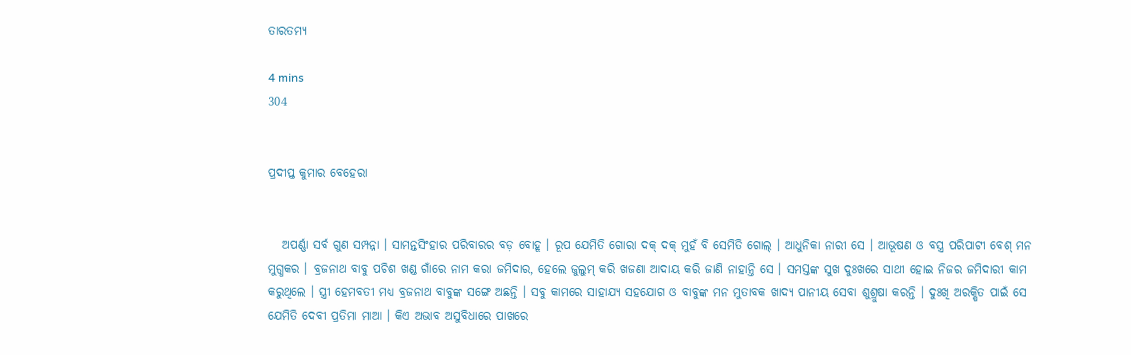ତାରତମ୍ୟ

4 mins
304


ପ୍ରଦୀପ୍ତ କୁମାର ବେହେରା


   ଅପର୍ଣ୍ଣା ସର୍ବ ଗୁଣ ସମ୍ପନ୍ନା । ସାମନ୍ତସିଂହାର ପରିବାରର ବଡ଼ ବୋହୂ । ରୂପ ଯେମିତି ଗୋରା ଦକ୍ ଦକ୍ ମୁହଁ ବି ସେମିତି ଗୋଲ୍ । ଆଧୁନିକା ନାରୀ ସେ । ଆଭୂଷଣ ଓ ବସ୍ତ୍ର ପରିପାଟୀ ବେଶ୍ ମନ ମୁଗ୍ଧକର । ବ୍ରଜନାଥ ବାବୁ ପଚିଶ ଖଣ୍ଡ ଗାଁରେ ନାମ କରା ଜମିଦାର, ହେଲେ ଜୁଲୁମ୍ କରି ଖଜଣା ଆଦାୟ କରି ଜାଣି ନାହାନ୍ତି ସେ । ସମସ୍ତଙ୍କ ସୁଖ ଦୁଃଖରେ ସାଥୀ ହୋଇ ନିଜର ଜମିଦାରୀ କାମ କରୁଥିଲେ । ସ୍ତ୍ରୀ ହେମବତୀ ମଧ୍ୟ ବ୍ରଜନାଥ ବାବୁଙ୍କ ସଙ୍ଗେ ଅଛନ୍ତି । ସବୁ କାମରେ ସାହାଯ୍ୟ ସହଯୋଗ ଓ ବାବୁଙ୍କ ମନ ମୁତାବକ ଖାଦ୍ୟ ପାନୀୟ ସେବା ଶୁଶ୍ରୁଷା କରନ୍ତି । ଦୁଃଖି ଅରକ୍ଷିତ ପାଇଁ ସେ ଯେମିତି ଦେବୀ ପ୍ରତିମା ମାଆ । କିଏ ଅଭାବ ଅସୁବିଧାରେ ପାଖରେ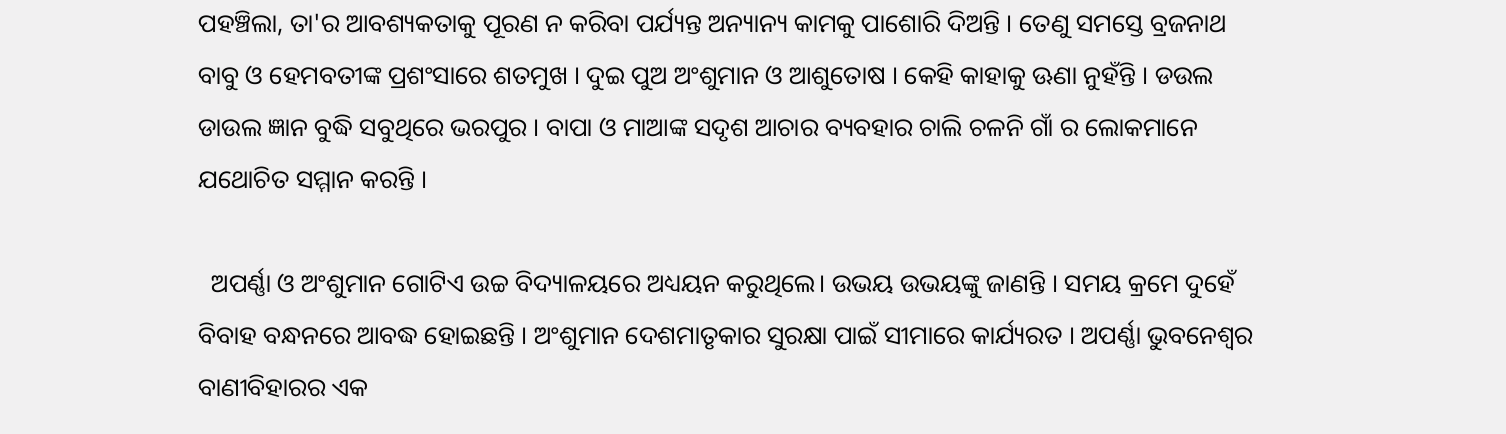ପହଞ୍ଚିଲା, ତା'ର ଆବଶ୍ୟକତାକୁ ପୂରଣ ନ କରିବା ପର୍ଯ୍ୟନ୍ତ ଅନ୍ୟାନ୍ୟ କାମକୁ ପାଶୋରି ଦିଅନ୍ତି । ତେଣୁ ସମସ୍ତେ ବ୍ରଜନାଥ ବାବୁ ଓ ହେମବତୀଙ୍କ ପ୍ରଶଂସାରେ ଶତମୁଖ । ଦୁଇ ପୁଅ ଅଂଶୁମାନ ଓ ଆଶୁତୋଷ । କେହି କାହାକୁ ଊଣା ନୁହଁନ୍ତି । ଡଉଲ ଡାଉଲ ଜ୍ଞାନ ବୁଦ୍ଧି ସବୁଥିରେ ଭରପୁର । ବାପା ଓ ମାଆଙ୍କ ସଦୃଶ ଆଚାର ବ୍ୟବହାର ଚାଲି ଚଳନି ଗାଁ ର ଲୋକମାନେ ଯଥୋଚିତ ସମ୍ମାନ କରନ୍ତି ।

  ଅପର୍ଣ୍ଣା ଓ ଅଂଶୁମାନ ଗୋଟିଏ ଉଚ୍ଚ ବିଦ୍ୟାଳୟରେ ଅଧ୍ୟୟନ କରୁଥିଲେ। ଉଭୟ ଉଭୟଙ୍କୁ ଜାଣନ୍ତି । ସମୟ କ୍ରମେ ଦୁହେଁ ବିବାହ ବନ୍ଧନରେ ଆବଦ୍ଧ ହୋଇଛନ୍ତି । ଅଂଶୁମାନ ଦେଶମାତୃକାର ସୁରକ୍ଷା ପାଇଁ ସୀମାରେ କାର୍ଯ୍ୟରତ । ଅପର୍ଣ୍ଣା ଭୁବନେଶ୍ୱର ବାଣୀବିହାରର ଏକ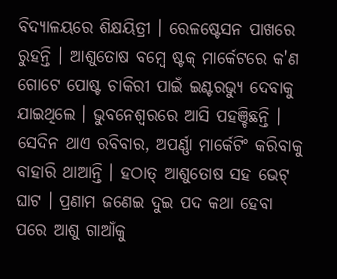ବିଦ୍ୟାଳୟରେ ଶିକ୍ଷୟିତ୍ରୀ । ରେଳଷ୍ଟେସନ ପାଖରେ ରୁହନ୍ତି । ଆଶୁତୋଷ ବମ୍ବେ ଷ୍ଟକ୍ ମାର୍କେଟରେ କ'ଣ ଗୋଟେ ପୋଷ୍ଟ ଚାକିରୀ ପାଇଁ ଇଣ୍ଟରଭ୍ୟୁ ଦେବାକୁ ଯାଇଥିଲେ । ଭୁବନେଶ୍ୱରରେ ଆସି ପହଞ୍ଚିଛନ୍ତି । ସେଦିନ ଥାଏ ରବିବାର, ଅପର୍ଣ୍ଣା ମାର୍କେଟିଂ କରିବାକୁ ବାହାରି ଥାଆନ୍ତି । ହଠାତ୍ ଆଶୁତୋଷ ସହ ଭେଟ୍ ଘାଟ । ପ୍ରଣାମ ଜଣେଇ ଦୁଇ ପଦ କଥା ହେବା ପରେ ଆଶୁ ଗାଆଁକୁ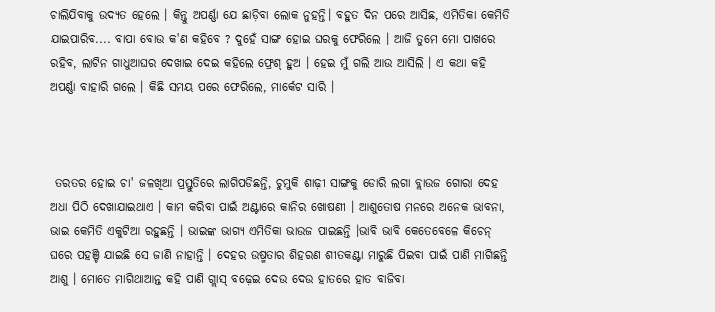ଚାଲିଯିବାକୁ ଉଦ୍ୟତ ହେଲେ । କିନ୍ତୁ ଅପର୍ଣ୍ଣା ଯେ ଛାଡ଼ିବା ଲୋକ ନୁହନ୍ତି। ବହୁତ ଦିନ ପରେ ଆସିଛ, ଏମିତିକା କେମିତି ଯାଇପାରିବ.... ବାପା ବୋଉ କ'ଣ କହିବେ ? ଦୁହେଁ ସାଙ୍ଗ ହୋଇ ଘରକୁ ଫେରିଲେ । ଆଜି ତୁମେ ମୋ ପାଖରେ ରହିବ, ଲାଟିନ ଗାଧୁଆଘର ଦେଖାଇ ଦେଇ କହିଲେ ଫ୍ରେଶ୍ ହୁଅ । ହେଇ ମୁଁ ଗଲି ଆଉ ଆସିଲି । ଏ କଥା କହି ଅପର୍ଣ୍ଣା ବାହାରି ଗଲେ । କିଛି ସମୟ ପରେ ଫେରିଲେ, ମାର୍କେଟ ସାରି ।



 ତରତର ହୋଇ ଚା' ଜଳଖିଆ ପ୍ରସ୍ତୁତିରେ ଲାଗିପଡିଛନ୍ତି, ଚୁମୁକି ଶାଢ଼ୀ ସାଙ୍ଗକୁ ଡୋରି ଲଗା ବ୍ଲାଉଜ ଗୋରା ଦେହ ଅଧା ପିଠି ଦେଖାଯାଇଥାଏ । କାମ କରିବା ପାଇଁ ଅଣ୍ଟାରେ କାନିର ଖୋଷଣୀ । ଆଶୁତୋଷ ମନରେ ଅନେକ ଭାବନା, ଭାଇ କେମିତି ଏକୁଟିଆ ରହୁଛନ୍ତି । ଭାଇଙ୍କ ଭାଗ୍ୟ ଏମିତିକା ଭାଉଜ ପାଇଛନ୍ତି ।ଭାବି ଭାବି କେତେବେଳେ କିଚେନ୍ ଘରେ ପହଞ୍ଚି ଯାଇଛି ସେ ଜାଣି ନାହାନ୍ତି । ଦେହର ଉଷ୍ମତାର ଶିହରଣ ଶୀତକଣ୍ଟା ମାରୁଛି ପିଇବା ପାଇଁ ପାଣି ମାଗିଛନ୍ତି ଆଶୁ । ମୋତେ ମାଗିଥାଆନ୍ତ କହି ପାଣି ଗ୍ଲାସ୍ ବଢ଼େଇ ଦେଉ ଦେଉ ହାତରେ ହାତ ବାଜିବା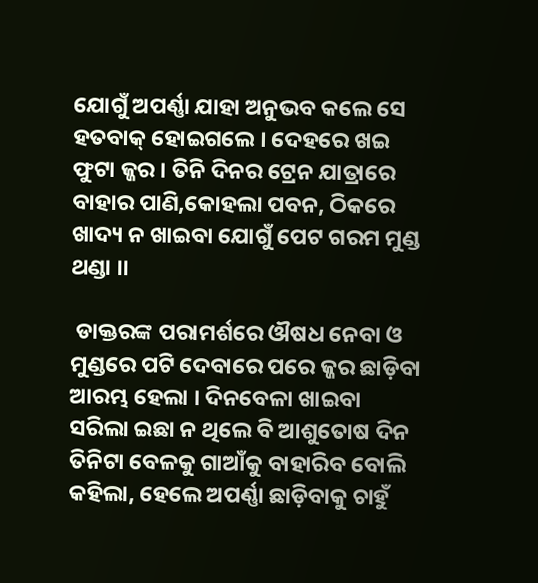ଯୋଗୁଁ ଅପର୍ଣ୍ଣା ଯାହା ଅନୁଭବ କଲେ ସେ ହତବାକ୍ ହୋଇଗଲେ । ଦେହରେ ଖଇ ଫୁଟା ଜ୍ଜର । ତିନି ଦିନର ଟ୍ରେନ ଯାତ୍ରାରେ ବାହାର ପାଣି,କୋହଲା ପବନ, ଠିକରେ ଖାଦ୍ୟ ନ ଖାଇବା ଯୋଗୁଁ ପେଟ ଗରମ ମୁଣ୍ଡ ଥଣ୍ଡା ।।

 ଡାକ୍ତରଙ୍କ ପରାମର୍ଶରେ ଔଷଧ ନେବା ଓ ମୁଣ୍ଡରେ ପଟି ଦେବାରେ ପରେ ଜ୍ଜର ଛାଡ଼ିବା ଆରମ୍ଭ ହେଲା । ଦିନବେଳା ଖାଇବା ସରିଲା ଇଛା ନ ଥିଲେ ବି ଆଶୁତୋଷ ଦିନ ତିନିଟା ବେଳକୁ ଗାଆଁକୁ ବାହାରିବ ବୋଲି କହିଲା, ହେଲେ ଅପର୍ଣ୍ଣା ଛାଡ଼ିବାକୁ ଚାହୁଁ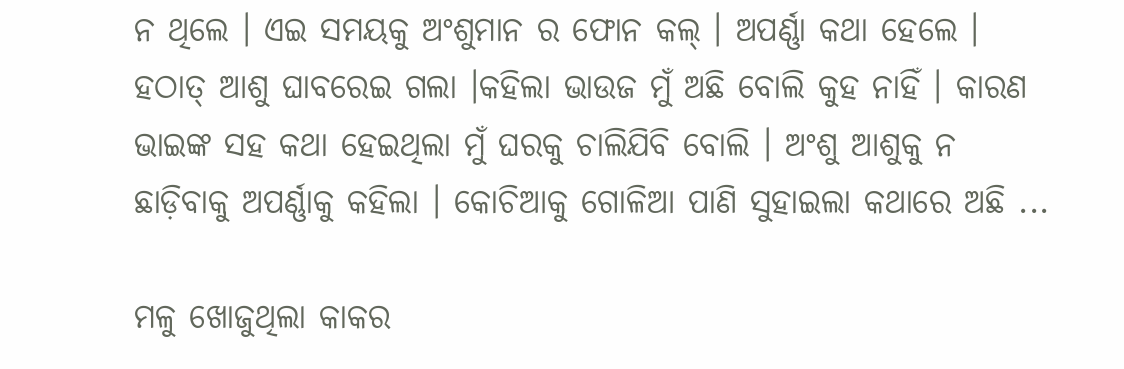ନ ଥିଲେ । ଏଇ ସମୟକୁ ଅଂଶୁମାନ ର ଫୋନ କଲ୍ । ଅପର୍ଣ୍ଣା କଥା ହେଲେ । ହଠାତ୍ ଆଶୁ ଘାବରେଇ ଗଲା ।କହିଲା ଭାଉଜ ମୁଁ ଅଛି ବୋଲି କୁହ ନାହିଁ । କାରଣ ଭାଇଙ୍କ ସହ କଥା ହେଇଥିଲା ମୁଁ ଘରକୁ ଚାଲିଯିବି ବୋଲି । ଅଂଶୁ ଆଶୁକୁ ନ ଛାଡ଼ିବାକୁ ଅପର୍ଣ୍ଣାକୁ କହିଲା । କୋଚିଆକୁ ଗୋଳିଆ ପାଣି ସୁହାଇଲା କଥାରେ ଅଛି ...

ମଳୁ ଖୋଜୁଥିଲା କାକର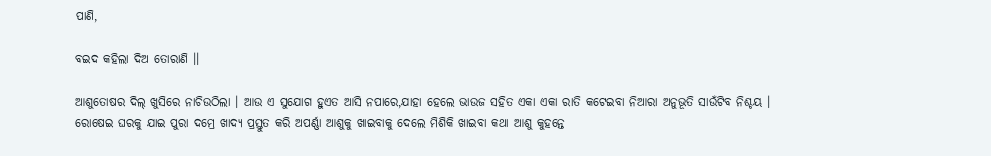ପାଣି,

ବଇଦ କହିଲା ଦିଅ ତୋରାଣି ।।

ଆଶୁତୋଷର ଦିଲ୍ ଖୁସିରେ ନାଚିଉଠିଲା । ଆଉ ଏ ସୁଯୋଗ ହୁଏତ ଆସି ନପାରେ,ଯାହା ହେଲେ ଭାଉଜ ସହିତ ଏକା ଏକା ରାତି କଟେଇବା ନିଆରା ଅନୁଭୂତି ସାଉଁଟିବ ନିଶ୍ଚୟ । ରୋଷେଇ ଘରକୁ ଯାଇ ପୁରା ଦମ୍ରେ ଖାଦ୍ୟ ପ୍ରସ୍ତୁତ କରି ଅପର୍ଣ୍ଣା ଆଶୁକୁ ଖାଇବାକୁ ଦେଲେ ମିଶିକି ଖାଇବା କଥା ଆଶୁ କୁହନ୍ତେ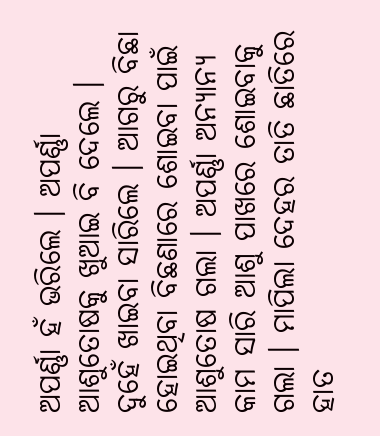ଅପର୍ଣ୍ଣା ହଁ ଭରିଲେ । ଅପର୍ଣ୍ଣା ଆଶୁତୋଷକୁ ଖୁଆଇ ବି ଦେଲେ । ଦୁହେଁ ଖାଇବା ସାରିଲେ । ଆଗରୁ ବିଛା ହୋଇଥିବା ବିଛଣାରେ ଶୋଇବା ପାଇଁ ଆଶୁତୋଷ ଗଲା । ଅପର୍ଣ୍ଣା ଅନ୍ୟାନ୍ୟ କାମ ସାରି ଆଶୁ ପାଖରେ ଶୋଇବାକୁ ଗଲା । ମାପିଲା ଦେହର ତାତି ଛାତିରେ ହାତ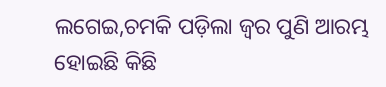ଲଗେଇ,ଚମକି ପଡ଼ିଲା ଜ୍ଵର ପୁଣି ଆରମ୍ଭ ହୋଇଛି କିଛି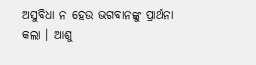ଅସୁବିଧା ନ ହେଉ ଭଗବାନଙ୍କୁ ପ୍ରାର୍ଥନା କଲା । ଆଶୁ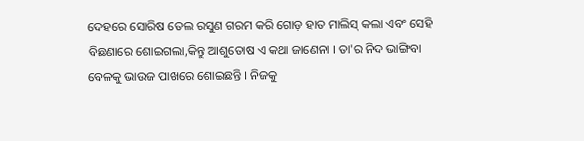ଦେହରେ ସୋରିଷ ତେଲ ରସୁଣ ଗରମ କରି ଗୋଡ଼ ହାତ ମାଲିସ୍ କଲା ଏବଂ ସେହି ବିଛଣାରେ ଶୋଇଗଲା,କିନ୍ତୁ ଆଶୁତୋଷ ଏ କଥା ଜାଣେନା । ତା'ର ନିଦ ଭାଙ୍ଗିବା ବେଳକୁ ଭାଉଜ ପାଖରେ ଶୋଇଛନ୍ତି । ନିଜକୁ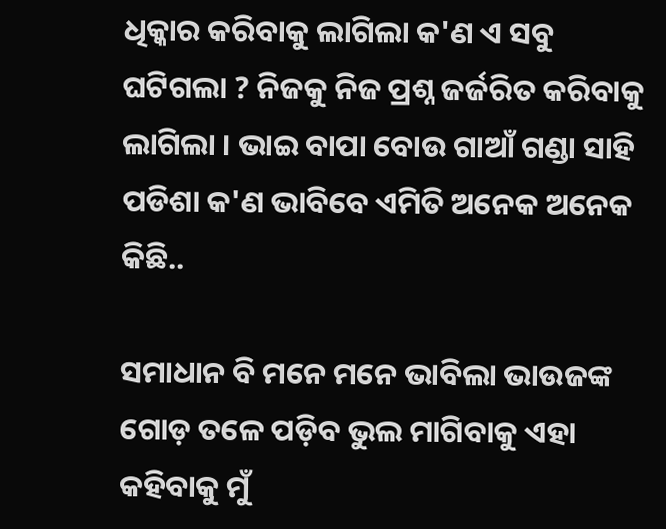ଧିକ୍କାର କରିବାକୁ ଲାଗିଲା କ'ଣ ଏ ସବୁ ଘଟିଗଲା ? ନିଜକୁ ନିଜ ପ୍ରଶ୍ନ ଜର୍ଜରିତ କରିବାକୁ ଲାଗିଲା । ଭାଇ ବାପା ବୋଉ ଗାଆଁ ଗଣ୍ଡା ସାହି ପଡିଶା କ'ଣ ଭାବିବେ ଏମିତି ଅନେକ ଅନେକ କିଛି..

ସମାଧାନ ବି ମନେ ମନେ ଭାବିଲା ଭାଉଜଙ୍କ ଗୋଡ଼ ତଳେ ପଡ଼ିବ ଭୁଲ ମାଗିବାକୁ ଏହା କହିବାକୁ ମୁଁ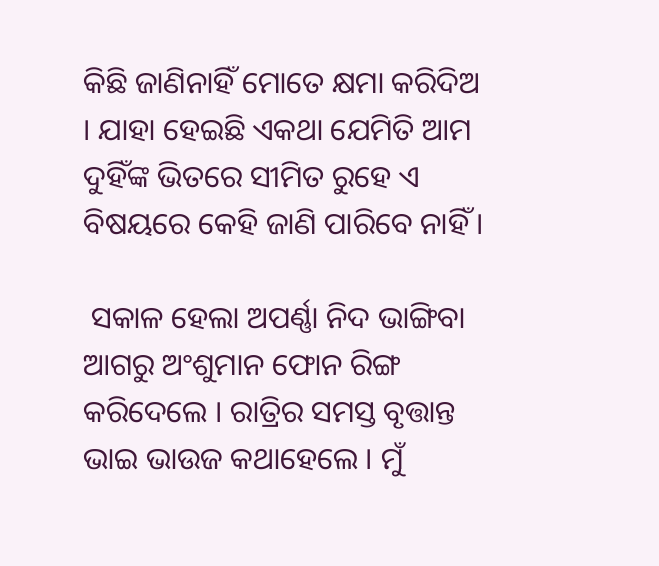କିଛି ଜାଣିନାହିଁ ମୋତେ କ୍ଷମା କରିଦିଅ । ଯାହା ହେଇଛି ଏକଥା ଯେମିତି ଆମ ଦୁହିଁଙ୍କ ଭିତରେ ସୀମିତ ରୁହେ ଏ ବିଷୟରେ କେହି ଜାଣି ପାରିବେ ନାହିଁ ।

 ସକାଳ ହେଲା ଅପର୍ଣ୍ଣା ନିଦ ଭାଙ୍ଗିବା ଆଗରୁ ଅଂଶୁମାନ ଫୋନ ରିଙ୍ଗ କରିଦେଲେ । ରାତ୍ରିର ସମସ୍ତ ବୃତ୍ତାନ୍ତ ଭାଇ ଭାଉଜ କଥାହେଲେ । ମୁଁ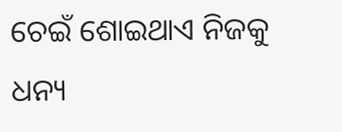ଚେଇଁ ଶୋଇଥାଏ ନିଜକୁ ଧନ୍ୟ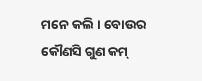ମନେ କଲି । ବୋଉର କୌଣସି ଗୁଣ କମ୍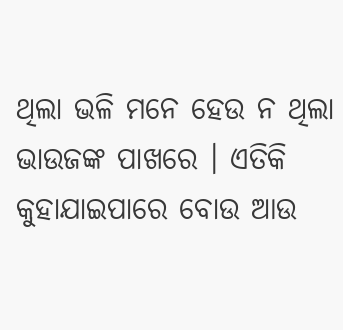ଥିଲା ଭଳି ମନେ ହେଉ ନ ଥିଲା ଭାଉଜଙ୍କ ପାଖରେ । ଏତିକି କୁହାଯାଇପାରେ ବୋଉ ଆଉ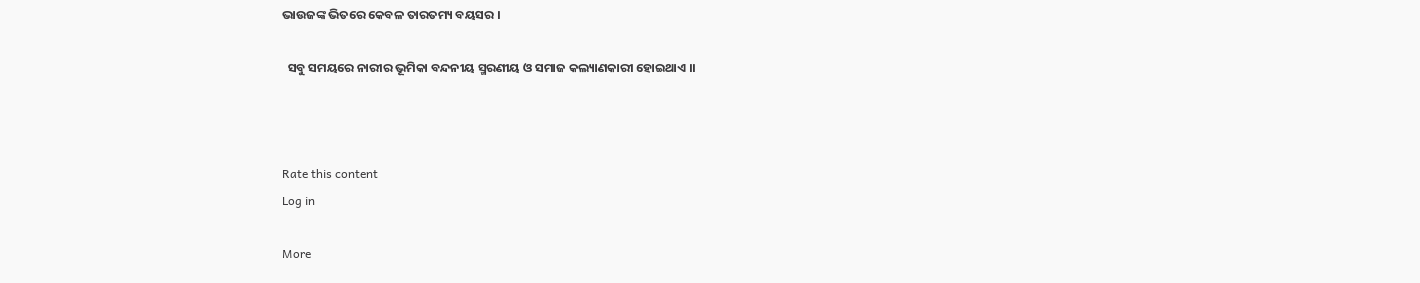ଭାଉଜଙ୍କ ଭିତରେ କେବଳ ତାରତମ୍ୟ ବୟସର ।

  ସବୁ ସମୟରେ ନାରୀର ଭୂମିକା ବନ୍ଦନୀୟ ସ୍ମରଣୀୟ ଓ ସମାଜ କଲ୍ୟାଣକାରୀ ହୋଇଥାଏ ।।



Rate this content
Log in

More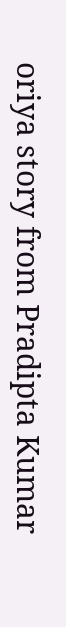oriya story from Pradipta Kumar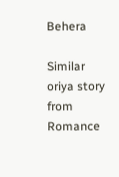Behera

Similar oriya story from Romance